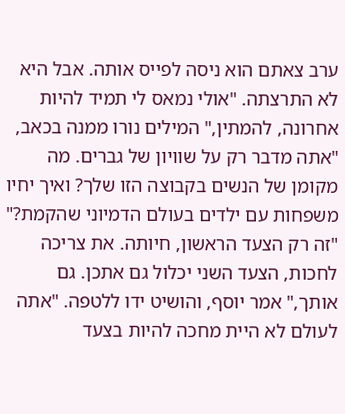ערב צאתם הוא ניסה לפייס אותה. אבל היא לא התרצתה. "אולי נמאס לי תמיד להיות אחרונה, להמתין," המילים נורו ממנה בכאב, "אתה מדבר רק על שוויון של גברים. מה מקומן של הנשים בקבוצה הזו שלך? ואיך יחיו משפחות עם ילדים בעולם הדמיוני שהקמת?" "זה רק הצעד הראשון, חיותה. את צריכה לחכות, הצעד השני יכלול גם אתכן. גם אותך," אמר יוסף, והושיט ידו ללטפה. "אתה לעולם לא היית מחכה להיות בצעד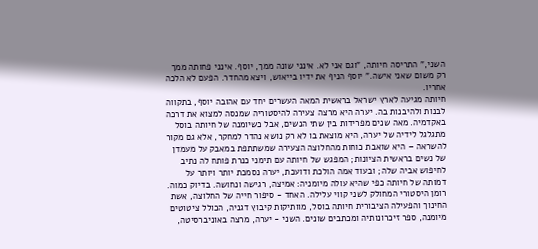השני," התריסה חיותה, "וגם אני לא. אינני שונה ממך, יוסף. אינני פחותה ממך רק משום שאני אישה." יוסף הניף את ידיו בייאוש, ויצא מהחדר. הפעם לא הלכה אחריו.
חיותה מגיעה לארץ ישראל בראשית המאה העשרים יחד עם אהובה יוסף, בתקווה לבנות ולהיבנות בה. יערה היא מרצה צעירה להיסטוריה שמנסה למצוא את דרכה באקדמיה. מאה שנים מפרידות בין שתי הנשים, אבל כשיומנה של חיותה בוסל מתגלגל לידיה של יערה, היא מוצאת בו לא רק נושא נהדר למחקר, אלא גם מקור להשראה – היא שואבת כוחות מהחלוצה הצעירה שמשתתפת במאבק על מעמדן של נשים בראשית הציונות; המפגש של חיותה עם תימני כנרת פותח לה נתיב לחיפוש אביה שלה; ובעוד אמה הולכת ודועכת, יערה נסמכת יותר ויותר על דמותה של חיותה כפי שהיא עולה מיומניה: אמיצה, רגישה ונחושה. בדיוק כמוה.
רומן היסטורי המחולק לשני קווי עלילה. האחד - סיפור חייה של החלוצה, אשת החינוך והפעילה הציבורית חיותה בוסל, מוותיקות קיבוץ דגניה, הכולל ציטוטים מיומנה, ספר זיכרונותיה ומכתבים שונים. השני - יערה, מרצה באוניברסיטה,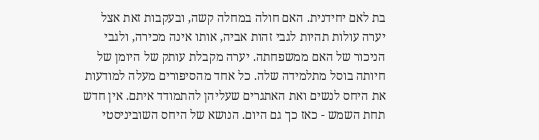בת לאם יחידנית. האם חולה במחלה קשה, ובעקבות זאת אצל יערה עולות תהיות לגבי זהות אביה, אותו אינה מכירה, ולגבי הניכור של האם ממשפחתה. יערה מקבלת עותק של היומן של חיותה בוסל מתלמידה שלה. כל אחד מהסיפורים מעלה למודעות את היחס לנשים ואת האתגרים שעליהן להתמודד איתם. אין חדש תחת השמש - כאז כך גם היום. הנושא של היחס השוביניסטי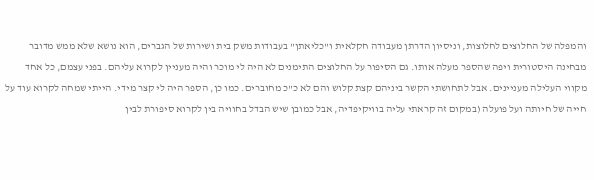והמפלה של החלוצים לחלוצות, וניסיון הדרתן מעבודה חקלאית ו"כליאתן" בעבודות משק בית ושירות של הגברים, הוא נושא שלא ממש מדובר מבחינה היסטורית ויפה שהספר מעלה אותו. גם הסיפור על החלוצים התימנים לא היה לי מוכר והיה מעניין לקרוא עליהם. בפני עצמם, כל אחד מקווי העלילה מעניינים. אבל לתחושתי הקשר ביניהם קצת קלוש והם לא כ"כ מחוברים. כמו כן, הספר היה לי קצר מידי. הייתי שמחה לקרוא עוד על חייה של חיותה ועל פועלה (במקום זה קראתי עליה בוויקיפדיה, אבל כמובן שיש הבדל בחוויה בין לקרוא סיפורת לבין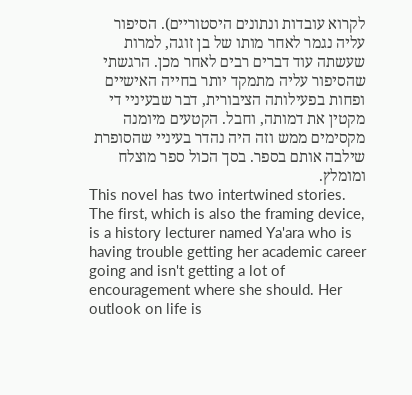לקרוא עובדות ונתונים היסטוריים). הסיפור עליה נגמר לאחר מותו של בן זוגה, למרות שעשתה עוד דברים רבים לאחר מכן. הרגשתי שהסיפור עליה מתמקד יותר בחייה האישיים ופחות בפעילותה הציבורית, דבר שבעיניי די מקטין את דמותה, וחבל. הקטעים מיומנה מקסימים ממש וזה היה נהדר בעיניי שהסופרת שילבה אותם בספר. בסך הכול ספר מוצלח ומומלץ.
This novel has two intertwined stories. The first, which is also the framing device, is a history lecturer named Ya'ara who is having trouble getting her academic career going and isn't getting a lot of encouragement where she should. Her outlook on life is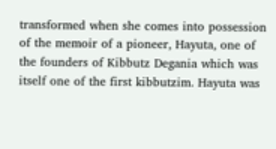transformed when she comes into possession of the memoir of a pioneer, Hayuta, one of the founders of Kibbutz Degania which was itself one of the first kibbutzim. Hayuta was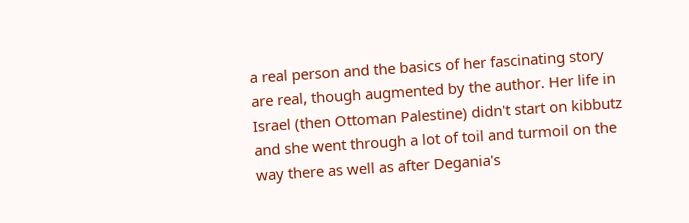a real person and the basics of her fascinating story are real, though augmented by the author. Her life in Israel (then Ottoman Palestine) didn't start on kibbutz and she went through a lot of toil and turmoil on the way there as well as after Degania's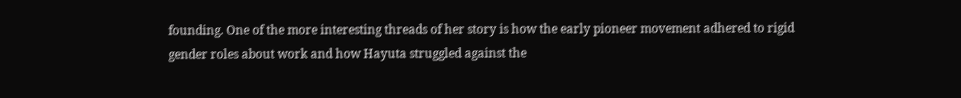founding. One of the more interesting threads of her story is how the early pioneer movement adhered to rigid gender roles about work and how Hayuta struggled against the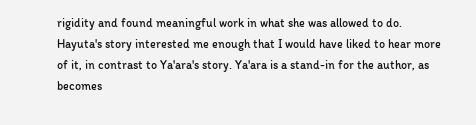rigidity and found meaningful work in what she was allowed to do. Hayuta's story interested me enough that I would have liked to hear more of it, in contrast to Ya'ara's story. Ya'ara is a stand-in for the author, as becomes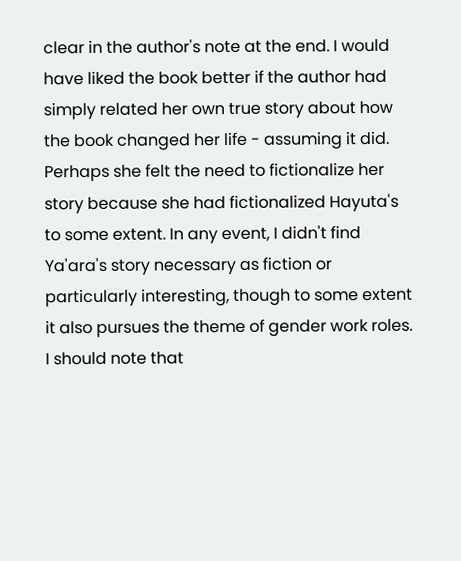clear in the author's note at the end. I would have liked the book better if the author had simply related her own true story about how the book changed her life - assuming it did. Perhaps she felt the need to fictionalize her story because she had fictionalized Hayuta's to some extent. In any event, I didn't find Ya'ara's story necessary as fiction or particularly interesting, though to some extent it also pursues the theme of gender work roles. I should note that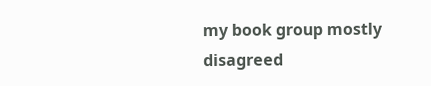my book group mostly disagreed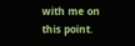with me on this point.